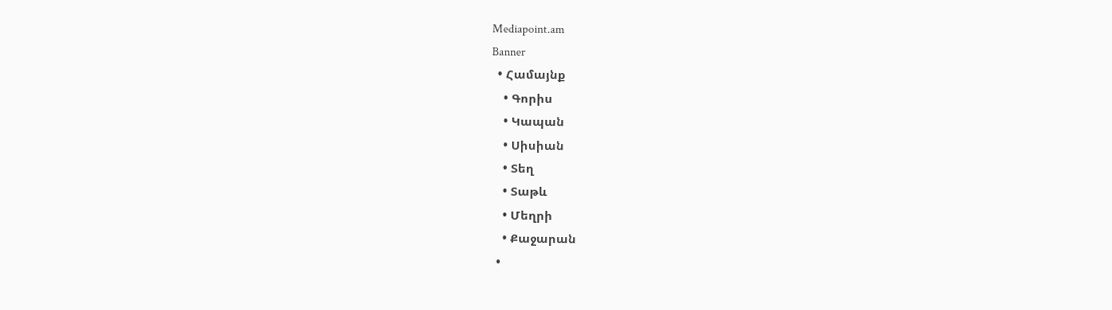Mediapoint.am
Banner
  • Համայնք
    • Գորիս
    • Կապան
    • Սիսիան
    • Տեղ
    • Տաթև
    • Մեղրի
    • Քաջարան
  •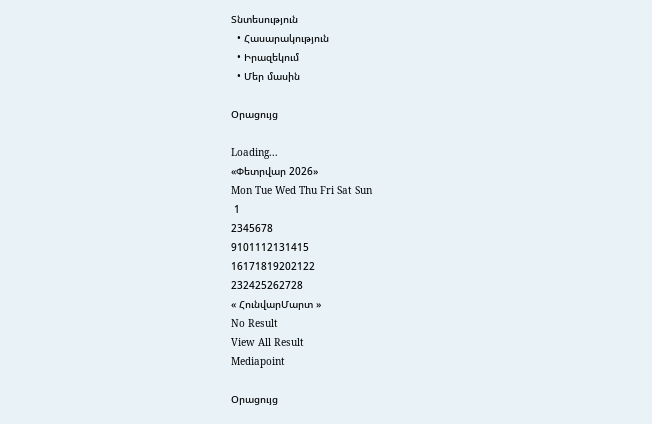Տնտեսություն
  • Հասարակություն
  • Իրազեկում
  • Մեր մասին

Օրացույց

Loading...
«Փետրվար 2026»
Mon Tue Wed Thu Fri Sat Sun
 1
2345678
9101112131415
16171819202122
232425262728
« ՀունվարՄարտ »
No Result
View All Result
Mediapoint

Օրացույց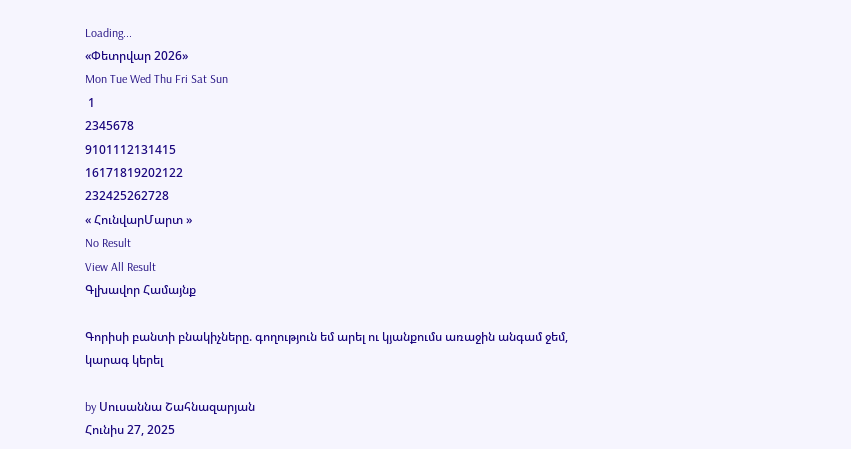Loading...
«Փետրվար 2026»
Mon Tue Wed Thu Fri Sat Sun
 1
2345678
9101112131415
16171819202122
232425262728
« ՀունվարՄարտ »
No Result
View All Result
Գլխավոր Համայնք

Գորիսի բանտի բնակիչները. գողություն եմ արել ու կյանքումս առաջին անգամ ջեմ, կարագ կերել

by Սուսաննա Շահնազարյան
Հունիս 27, 2025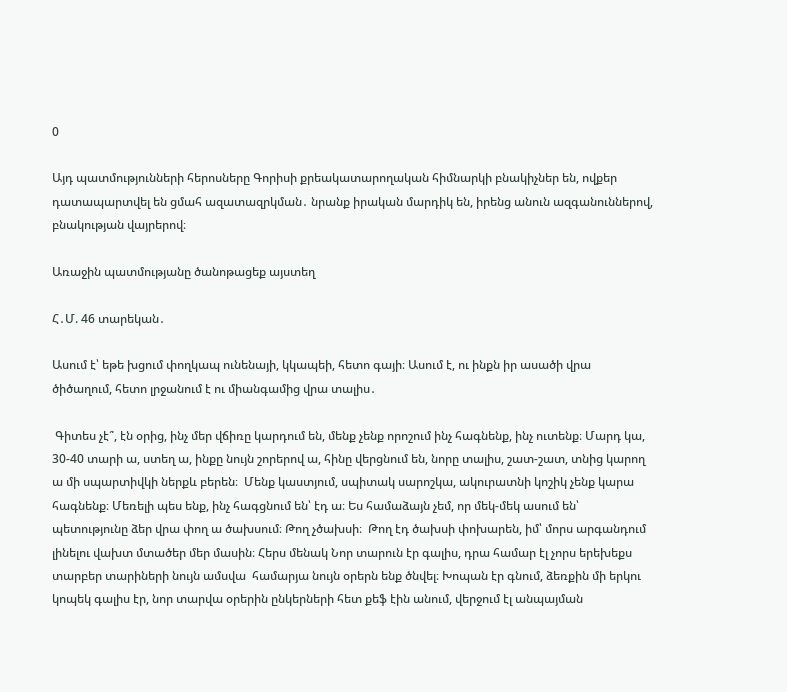0

Այդ պատմությունների հերոսները Գորիսի քրեակատարողական հիմնարկի բնակիչներ են, ովքեր դատապարտվել են ցմահ ազատազրկման․ նրանք իրական մարդիկ են, իրենց անուն ազգանուններով, բնակության վայրերով։

Առաջին պատմությանը ծանոթացեք այստեղ

Հ․Մ. 46 տարեկան․

Ասում է՝ եթե խցում փողկապ ունենայի, կկապեի, հետո գայի։ Ասում է, ու ինքն իր ասածի վրա ծիծաղում, հետո լրջանում է ու միանգամից վրա տալիս․

 Գիտես չէ՞, էն օրից, ինչ մեր վճիռը կարդում են, մենք չենք որոշում ինչ հագնենք, ինչ ուտենք։ Մարդ կա, 30-40 տարի ա, ստեղ ա, ինքը նույն շորերով ա, հինը վերցնում են, նորը տալիս, շատ-շատ, տնից կարող ա մի սպարտիվկի ներքև բերեն։  Մենք կաստյում, սպիտակ սարոշկա, ակուրատնի կոշիկ չենք կարա հագնենք։ Մեռելի պես ենք, ինչ հագցնում են՝ էդ ա։ Ես համաձայն չեմ, որ մեկ-մեկ ասում են՝ պետությունը ձեր վրա փող ա ծախսում։ Թող չծախսի։  Թող էդ ծախսի փոխարեն, իմ՝ մորս արգանդում լինելու վախտ մտածեր մեր մասին։ Հերս մենակ Նոր տարուն էր գալիս, դրա համար էլ չորս երեխեքս տարբեր տարիների նույն ամսվա  համարյա նույն օրերն ենք ծնվել։ Խոպան էր գնում, ձեռքին մի երկու կոպեկ գալիս էր, նոր տարվա օրերին ընկերների հետ քեֆ էին անում, վերջում էլ անպայման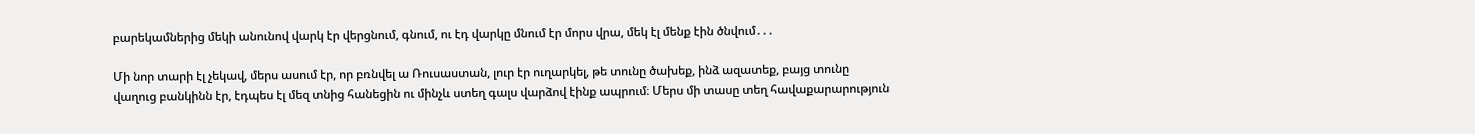բարեկամներից մեկի անունով վարկ էր վերցնում, գնում, ու էդ վարկը մնում էր մորս վրա, մեկ էլ մենք էին ծնվում․․․

Մի նոր տարի էլ չեկավ, մերս ասում էր, որ բռնվել ա Ռուսաստան, լուր էր ուղարկել, թե տունը ծախեք, ինձ ազատեք, բայց տունը վաղուց բանկինն էր, էդպես էլ մեզ տնից հանեցին ու մինչև ստեղ գալս վարձով էինք ապրում։ Մերս մի տասը տեղ հավաքարարություն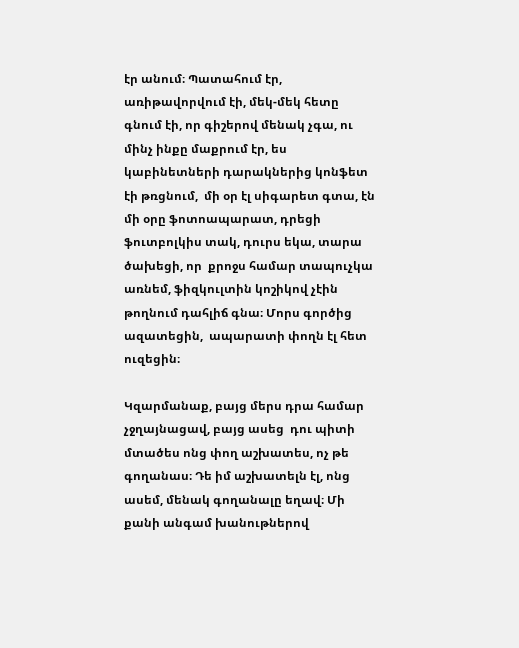էր անում։ Պատահում էր, առիթավորվում էի, մեկ-մեկ հետը գնում էի, որ գիշերով մենակ չգա, ու մինչ ինքը մաքրում էր, ես կաբինետների դարակներից կոնֆետ էի թռցնում,  մի օր էլ սիգարետ գտա, էն մի օրը ֆոտոապարատ, դրեցի ֆուտբոլկիս տակ, դուրս եկա, տարա ծախեցի, որ  քրոջս համար տապուչկա առնեմ, ֆիզկուլտին կոշիկով չէին թողնում դահլիճ գնա։ Մորս գործից ազատեցին,  ապարատի փողն էլ հետ ուզեցին։

Կզարմանաք, բայց մերս դրա համար չջղայնացավ, բայց ասեց  դու պիտի մտածես ոնց փող աշխատես, ոչ թե գողանաս։ Դե իմ աշխատելն էլ, ոնց ասեմ, մենակ գողանալը եղավ։ Մի քանի անգամ խանութներով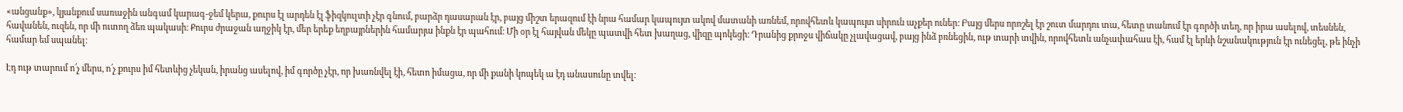«անցանք», կյանքում սառաջին անգամ կարագ-ջեմ կերա, քուրս էլ արդեն էլ ֆիզկուլտի չէր գնում, բարձր դասարան էր, բայց միշտ երազում էի նրա համար կապույտ ակով մատանի առնեմ, որովհետև կապույտ սիրուն աչքեր ուներ։ Բայց մերս որոշել էր շուտ մարդու տա, հետը տանում էր գործի տեղ, որ իրա ասելով, տեսնեն, հավանեն, ուզեն, որ մի ուտող ձեռ պակասի։ Քուրս ժրաջան աղջիկ էր, մեր երեք եղբայրներին համարյա ինքն էր պահում։ Մի օր էլ հայվան մեկը պատվի հետ խաղաց, վիզը պոկեցի։ Դրանից քրոջս վիճակը չլավացավ, բայց ինձ բռնեցին, ութ տարի տվին, որովհետև անչափահաս էի, համ էլ երևի նշանակություն էր ունեցել, թե ինչի համար եմ սպանել։

Էդ ութ տարում ո՛չ մերս, ո՛չ քուրս իմ հետևից չեկան, իրանց ասելով, իմ գործը չէր, որ խառնվել էի, հետո իմացա, որ մի քանի կոպեկ ա էդ անասունը տվել։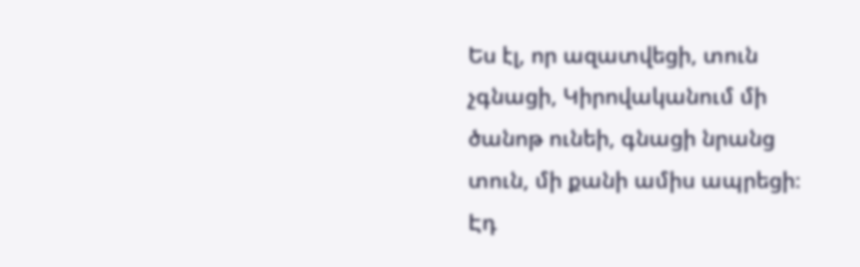Ես էլ, որ ազատվեցի, տուն չգնացի, Կիրովականում մի ծանոթ ունեի, գնացի նրանց տուն, մի քանի ամիս ապրեցի։ Էդ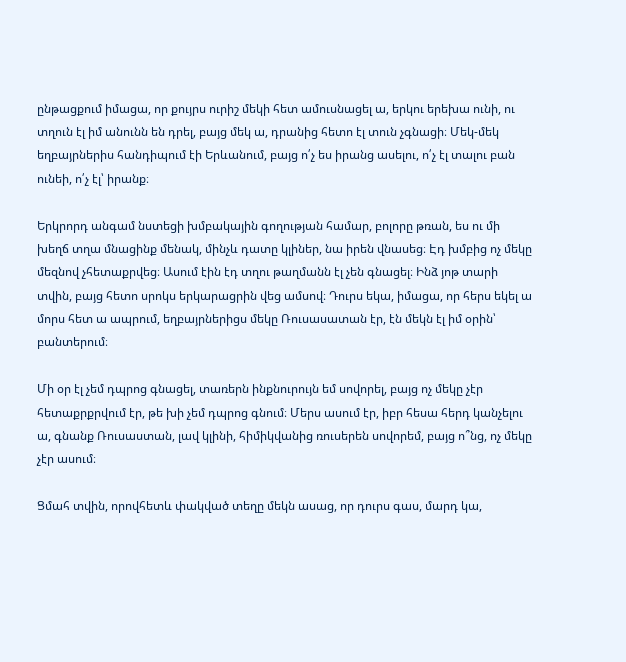ընթացքում իմացա, որ քույրս ուրիշ մեկի հետ ամուսնացել ա, երկու երեխա ունի, ու տղուն էլ իմ անունն են դրել, բայց մեկ ա, դրանից հետո էլ տուն չգնացի։ Մեկ-մեկ եղբայրներիս հանդիպում էի Երևանում, բայց ո՛չ ես իրանց ասելու, ո՛չ էլ տալու բան ունեի, ո՛չ էլ՝ իրանք։

Երկրորդ անգամ նստեցի խմբակային գողության համար, բոլորը թռան, ես ու մի խեղճ տղա մնացինք մենակ, մինչև դատը կլիներ, նա իրեն վնասեց։ Էդ խմբից ոչ մեկը մեզնով չհետաքրվեց։ Ասում էին էդ տղու թաղմանն էլ չեն գնացել։ Ինձ յոթ տարի տվին, բայց հետո սրոկս երկարացրին վեց ամսով։ Դուրս եկա, իմացա, որ հերս եկել ա մորս հետ ա ապրում, եղբայրներիցս մեկը Ռուսասատան էր, էն մեկն էլ իմ օրին՝ բանտերում։

Մի օր էլ չեմ դպրոց գնացել, տառերն ինքնուրույն եմ սովորել, բայց ոչ մեկը չէր հետաքրքրվում էր, թե խի չեմ դպրոց գնում։ Մերս ասում էր, իբր հեսա հերդ կանչելու ա, գնանք Ռուսաստան, լավ կլինի, հիմիկվանից ռուսերեն սովորեմ, բայց ո՞նց, ոչ մեկը չէր ասում։

Ցմահ տվին, որովհետև փակված տեղը մեկն ասաց, որ դուրս գաս, մարդ կա,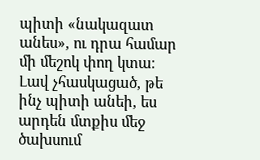պիտի «նակազատ անես», ու դրա համար մի մեշոկ փող կտա։ Լավ չհասկացած, թե ինչ պիտի անեի, ես արդեն մտքիս մեջ ծախսում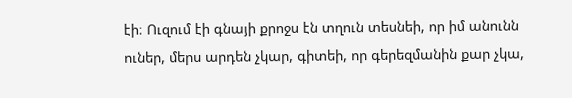էի։ Ուզում էի գնայի քրոջս էն տղուն տեսնեի, որ իմ անունն ուներ, մերս արդեն չկար, գիտեի, որ գերեզմանին քար չկա,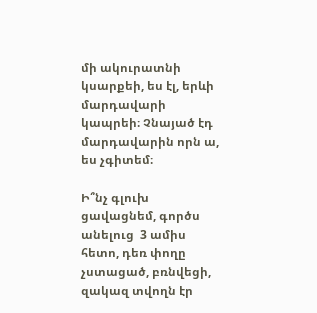մի ակուրատնի կսարքեի, ես էլ, երևի մարդավարի կապրեի։ Չնայած էդ մարդավարին որն ա, ես չգիտեմ։

Ի՞նչ գլուխ ցավացնեմ, գործս անելուց  3 ամիս հետո, դեռ փողը չստացած, բռնվեցի, զակազ տվողն էր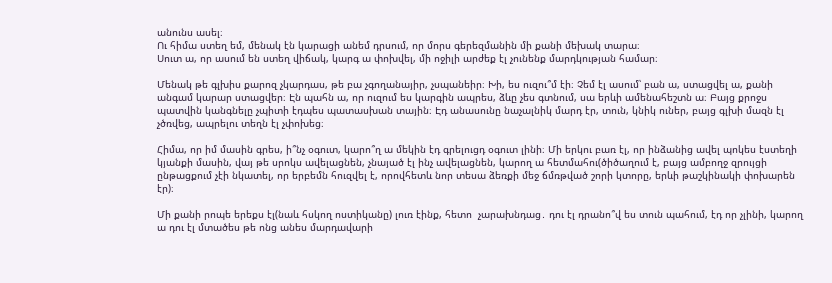անունս ասել։
Ու հիմա ստեղ եմ, մենակ էն կարացի անեմ դրսում, որ մորս գերեզմանին մի քանի մեխակ տարա։
Սուտ ա, որ ասում են ստեղ վիճակ, կարգ ա փոխվել, մի ոջիլի արժեք էլ չունենք մարդկության համար։

Մենակ թե գլխիս քարոզ չկարդաս, թե բա չգողանայիր, չսպանեիր։ Խի, ես ուզու՞մ էի։ Չեմ էլ ասում՝ բան ա, ստացվել ա, քանի անգամ կարար ստացվեր։ Էն պահն ա, որ ուզում ես կարգին ապրես, ձևը չես գտնում, սա երևի ամենահեշտն ա։ Բայց քրոջս պատվին կանգնելը չպիտի էդպես պատասխան տային։ Էդ անասունը նաչալնիկ մարդ էր, տուն, կնիկ ուներ, բայց գլխի մազն էլ չծռվեց, ապրելու տեղն էլ չփոխեց։

Հիմա, որ իմ մասին գրես, ի՞նչ օգուտ, կարո՞ղ ա մեկին էդ գրելուցդ օգուտ լինի։ Մի երկու բառ էլ, որ ինձանից ավել պոկես էստեղի կյանքի մասին, վայ թե սրոկս ավելացնեն, չնայած էլ ինչ ավելացնեն, կարող ա հետմահու(ծիծաղում է, բայց ամբողջ զրույցի ընթացքում չէի նկատել, որ երբեմն հուզվել է, որովհետև նոր տեսա ձեռքի մեջ ճմռթված շորի կտորը, երևի թաշկինակի փոխարեն էր)։

Մի քանի րոպե երեքս էլ(նաև հսկող ոստիկանը) լուռ էինք, հետո  չարախնդաց․ դու էլ դրանո՞վ ես տուն պահում, էդ որ չլինի, կարող ա դու էլ մտածես թե ոնց անես մարդավարի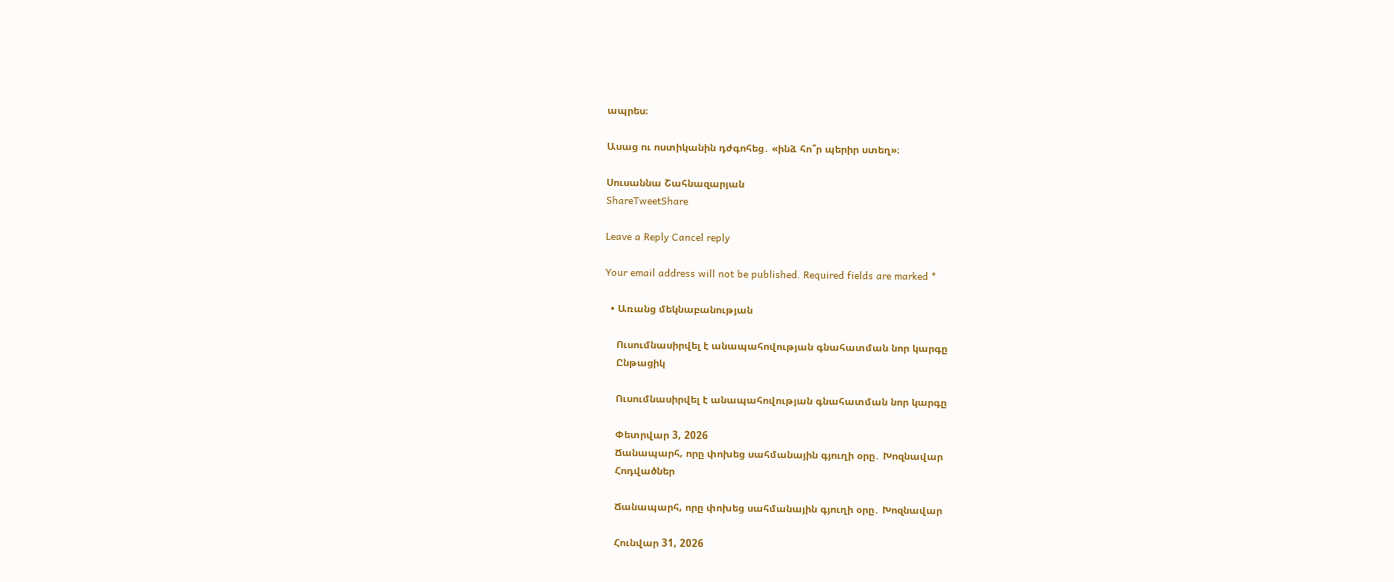ապրես։

Ասաց ու ոստիկանին դժգոհեց․ «ինձ հո՞ր պերիր ստեղ»։

Սուսաննա Շահնազարյան
ShareTweetShare

Leave a Reply Cancel reply

Your email address will not be published. Required fields are marked *

  • Առանց մեկնաբանության

    Ուսումնասիրվել է անապահովության գնահատման նոր կարգը
    Ընթացիկ

    Ուսումնասիրվել է անապահովության գնահատման նոր կարգը

    Փետրվար 3, 2026
    Ճանապարհ, որը փոխեց սահմանային գյուղի օրը․ Խոզնավար
    Հոդվածներ

    Ճանապարհ, որը փոխեց սահմանային գյուղի օրը․ Խոզնավար

    Հունվար 31, 2026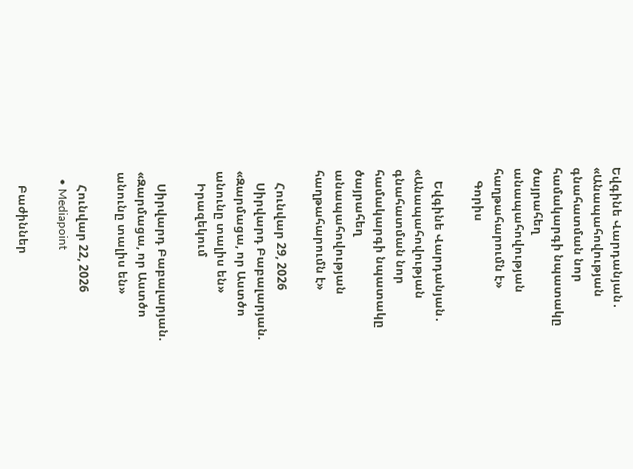Եվգինե Վարդանյան․  «Անապահովության գնահատման նոր համակարգի նպատակը ծայրահեղ անապահովության հաղթահարումն է»
    Գորիս

    Եվգինե Վարդանյան․ «Անապահովության գնահատման նոր համակարգի նպատակը ծայրահեղ անապահովության հաղթահարումն է»

    Հունվար 29, 2026
    Սիրվարդ Բաբալարյան. «Զարմացա, որ Աստծո անունը տալիս են»
    Իրազեկում

    Սիրվարդ Բաբալարյան. «Զարմացա, որ Աստծո անունը տալիս են»

    Հունվար 22, 2026
  • Mediapoint

    Բաժիններ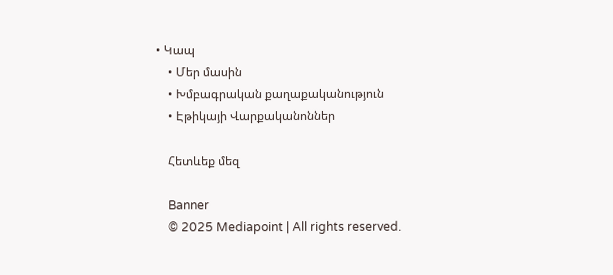• Կապ
    • Մեր մասին
    • Խմբագրական քաղաքականություն
    • Էթիկայի Վարքականոններ

    Հետևեք մեզ

    Banner
    © 2025 Mediapoint | All rights reserved.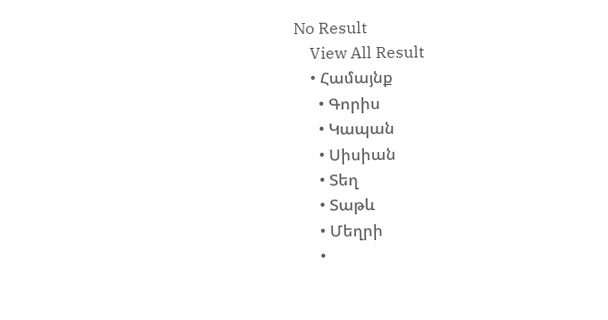No Result
    View All Result
    • Համայնք
      • Գորիս
      • Կապան
      • Սիսիան
      • Տեղ
      • Տաթև
      • Մեղրի
      •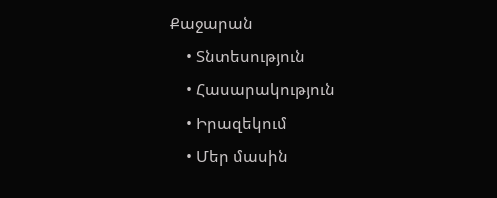Քաջարան
    • Տնտեսություն
    • Հասարակություն
    • Իրազեկում
    • Մեր մասին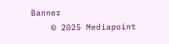Banner
    © 2025 Mediapoint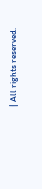| All rights reserved.